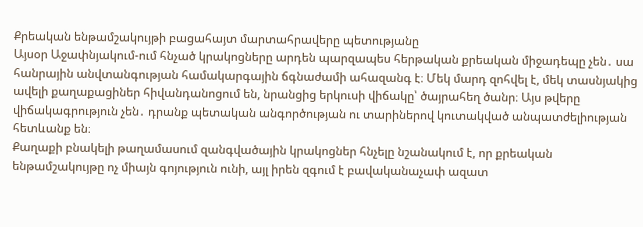Քրեական ենթամշակույթի բացահայտ մարտահրավերը պետությանը
Այսօր Աջափնյակում-ում հնչած կրակոցները արդեն պարզապես հերթական քրեական միջադեպը չեն․ սա հանրային անվտանգության համակարգային ճգնաժամի ահազանգ է։ Մեկ մարդ զոհվել է, մեկ տասնյակից ավելի քաղաքացիներ հիվանդանոցում են, նրանցից երկուսի վիճակը՝ ծայրահեղ ծանր։ Այս թվերը վիճակագրություն չեն․ դրանք պետական անգործության ու տարիներով կուտակված անպատժելիության հետևանք են։
Քաղաքի բնակելի թաղամասում զանգվածային կրակոցներ հնչելը նշանակում է, որ քրեական ենթամշակույթը ոչ միայն գոյություն ունի, այլ իրեն զգում է բավականաչափ ազատ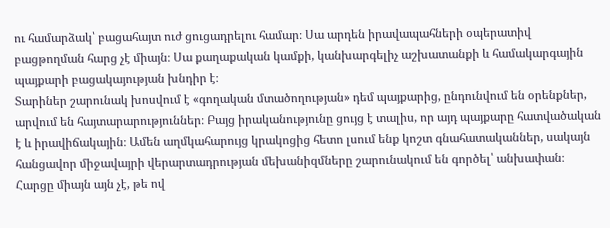ու համարձակ՝ բացահայտ ուժ ցուցադրելու համար։ Սա արդեն իրավապահների օպերատիվ բացթողման հարց չէ միայն։ Սա քաղաքական կամքի, կանխարգելիչ աշխատանքի և համակարգային պայքարի բացակայության խնդիր է։
Տարիներ շարունակ խոսվում է «գողական մտածողության» դեմ պայքարից, ընդունվում են օրենքներ, արվում են հայտարարություններ։ Բայց իրականությունը ցույց է տալիս, որ այդ պայքարը հատվածական է և իրավիճակային։ Ամեն աղմկահարույց կրակոցից հետո լսում ենք կոշտ գնահատականներ, սակայն հանցավոր միջավայրի վերարտադրության մեխանիզմները շարունակում են գործել՝ անխափան։
Հարցը միայն այն չէ, թե ով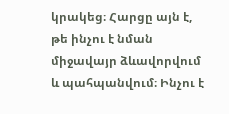կրակեց։ Հարցը այն է, թե ինչու է նման միջավայր ձևավորվում և պահպանվում։ Ինչու է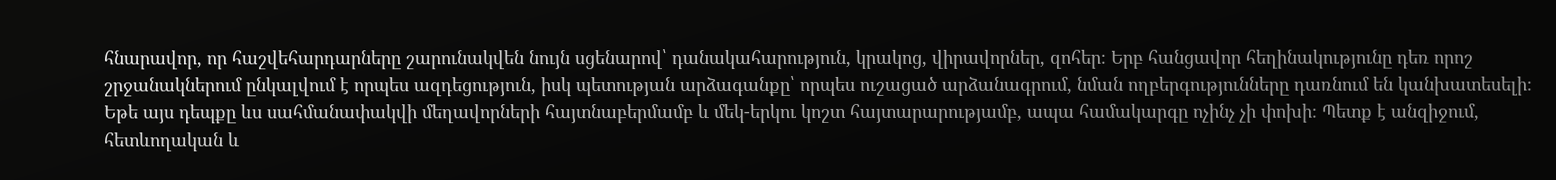հնարավոր, որ հաշվեհարդարները շարունակվեն նույն սցենարով՝ դանակահարություն, կրակոց, վիրավորներ, զոհեր։ Երբ հանցավոր հեղինակությունը դեռ որոշ շրջանակներում ընկալվում է որպես ազդեցություն, իսկ պետության արձագանքը՝ որպես ուշացած արձանագրում, նման ողբերգությունները դառնում են կանխատեսելի։
Եթե այս դեպքը ևս սահմանափակվի մեղավորների հայտնաբերմամբ և մեկ-երկու կոշտ հայտարարությամբ, ապա համակարգը ոչինչ չի փոխի։ Պետք է անզիջում, հետևողական և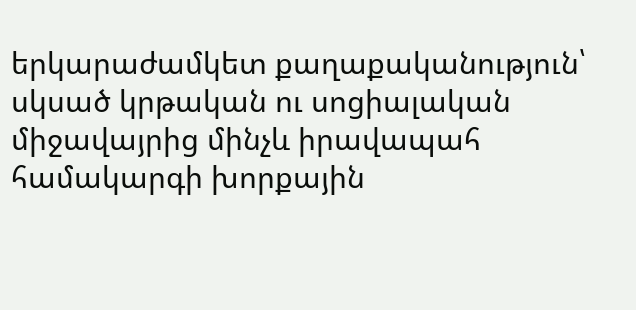երկարաժամկետ քաղաքականություն՝ սկսած կրթական ու սոցիալական միջավայրից մինչև իրավապահ համակարգի խորքային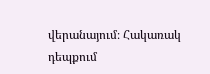վերանայում։ Հակառակ դեպքում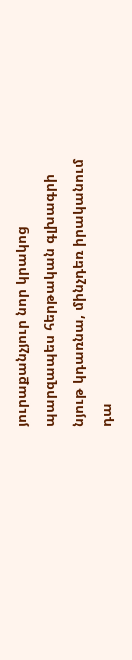յուրաքանչյուր նոր կրակոց պարզապես հերթական գլխագրի նյութ կդառնա, մինչդեռ իրականում դա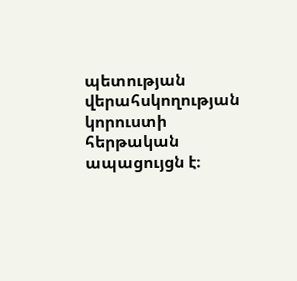պետության վերահսկողության կորուստի հերթական ապացույցն է։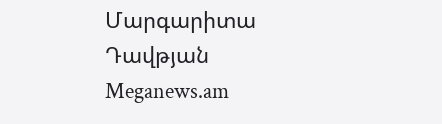Մարգարիտա Դավթյան
Meganews.am